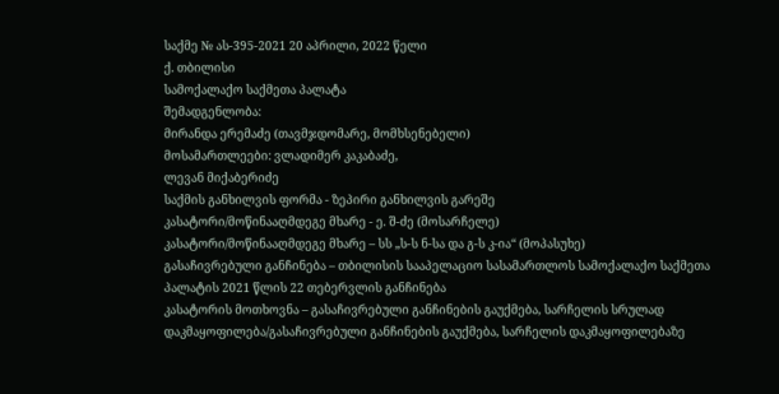საქმე № ას-395-2021 20 აპრილი, 2022 წელი
ქ. თბილისი
სამოქალაქო საქმეთა პალატა
შემადგენლობა:
მირანდა ერემაძე (თავმჯდომარე, მომხსენებელი)
მოსამართლეები: ვლადიმერ კაკაბაძე,
ლევან მიქაბერიძე
საქმის განხილვის ფორმა - ზეპირი განხილვის გარეშე
კასატორი/მოწინააღმდეგე მხარე - ე. შ-ძე (მოსარჩელე)
კასატორი/მოწინააღმდეგე მხარე – სს „ს-ს ნ-სა და გ-ს კ-ია“ (მოპასუხე)
გასაჩივრებული განჩინება – თბილისის სააპელაციო სასამართლოს სამოქალაქო საქმეთა პალატის 2021 წლის 22 თებერვლის განჩინება
კასატორის მოთხოვნა – გასაჩივრებული განჩინების გაუქმება, სარჩელის სრულად დაკმაყოფილება/გასაჩივრებული განჩინების გაუქმება, სარჩელის დაკმაყოფილებაზე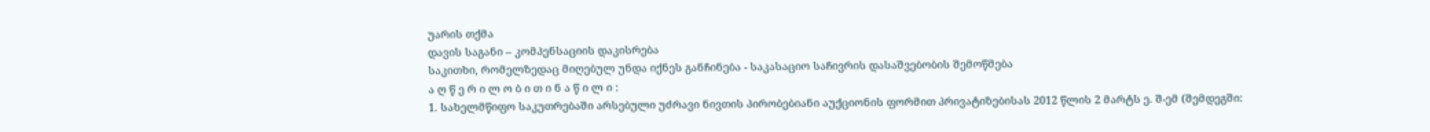უარის თქმა
დავის საგანი – კომპენსაციის დაკისრება
საკითხი, რომელზედაც მიღებულ უნდა იქნეს განჩინება - საკასაციო საჩივრის დასაშვებობის შემოწმება
ა ღ წ ე რ ი ლ ო ბ ი თ ი ნ ა წ ი ლ ი :
1. სახელმწიფო საკუთრებაში არსებული უძრავი ნივთის პირობებიანი აუქციონის ფორმით პრივატიზებისას 2012 წლის 2 მარტს ე. შ-ემ (შემდეგში: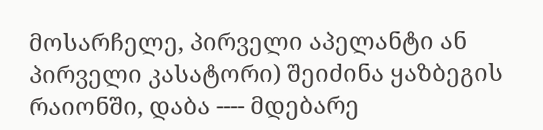მოსარჩელე, პირველი აპელანტი ან პირველი კასატორი) შეიძინა ყაზბეგის რაიონში, დაბა ---- მდებარე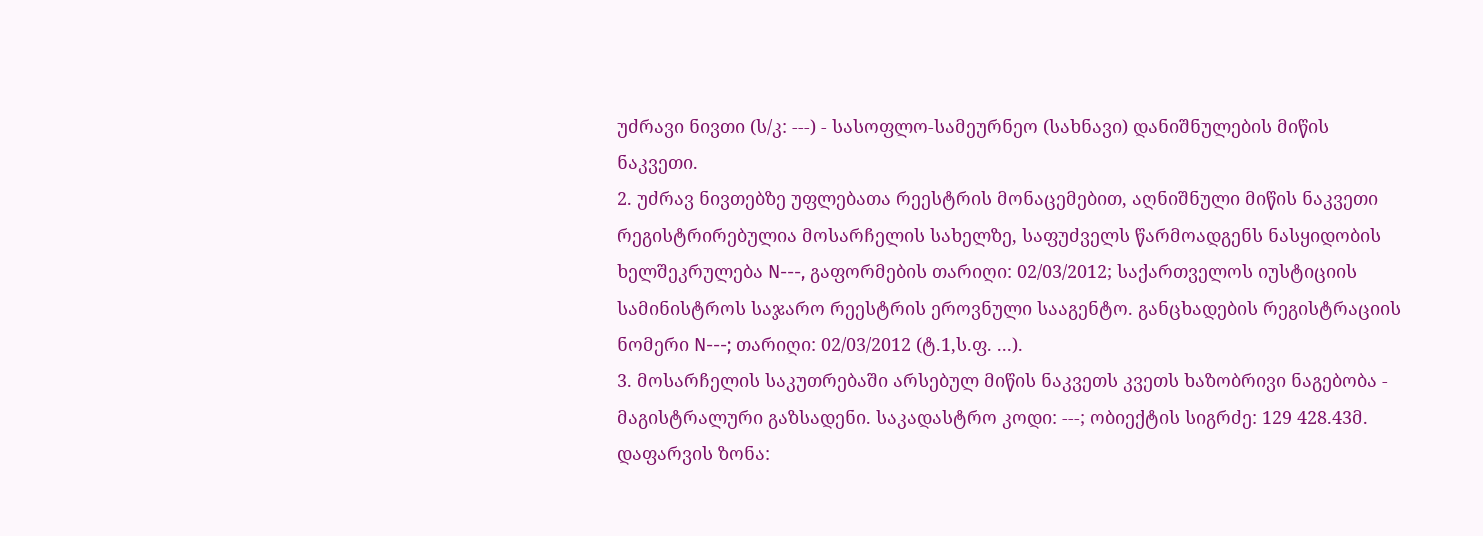უძრავი ნივთი (ს/კ: ---) - სასოფლო-სამეურნეო (სახნავი) დანიშნულების მიწის ნაკვეთი.
2. უძრავ ნივთებზე უფლებათა რეესტრის მონაცემებით, აღნიშნული მიწის ნაკვეთი რეგისტრირებულია მოსარჩელის სახელზე, საფუძველს წარმოადგენს ნასყიდობის ხელშეკრულება N---, გაფორმების თარიღი: 02/03/2012; საქართველოს იუსტიციის სამინისტროს საჯარო რეესტრის ეროვნული სააგენტო. განცხადების რეგისტრაციის ნომერი N---; თარიღი: 02/03/2012 (ტ.1,ს.ფ. ...).
3. მოსარჩელის საკუთრებაში არსებულ მიწის ნაკვეთს კვეთს ხაზობრივი ნაგებობა - მაგისტრალური გაზსადენი. საკადასტრო კოდი: ---; ობიექტის სიგრძე: 129 428.43მ. დაფარვის ზონა: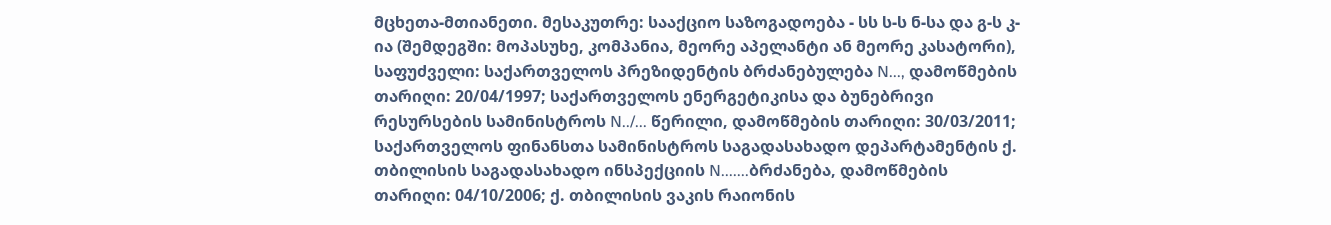მცხეთა-მთიანეთი. მესაკუთრე: სააქციო საზოგადოება - სს ს-ს ნ-სა და გ-ს კ-ია (შემდეგში: მოპასუხე, კომპანია, მეორე აპელანტი ან მეორე კასატორი), საფუძველი: საქართველოს პრეზიდენტის ბრძანებულება N..., დამოწმების თარიღი: 20/04/1997; საქართველოს ენერგეტიკისა და ბუნებრივი რესურსების სამინისტროს N../... წერილი, დამოწმების თარიღი: 30/03/2011; საქართველოს ფინანსთა სამინისტროს საგადასახადო დეპარტამენტის ქ. თბილისის საგადასახადო ინსპექციის N.......ბრძანება, დამოწმების თარიღი: 04/10/2006; ქ. თბილისის ვაკის რაიონის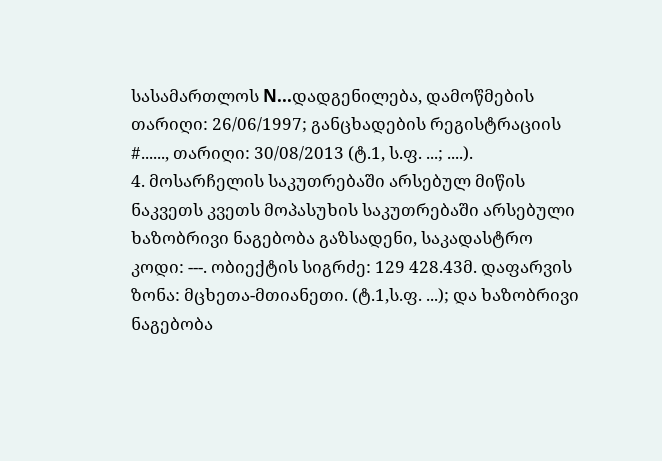სასამართლოს N...დადგენილება, დამოწმების თარიღი: 26/06/1997; განცხადების რეგისტრაციის #......, თარიღი: 30/08/2013 (ტ.1, ს.ფ. ...; ....).
4. მოსარჩელის საკუთრებაში არსებულ მიწის ნაკვეთს კვეთს მოპასუხის საკუთრებაში არსებული ხაზობრივი ნაგებობა გაზსადენი, საკადასტრო კოდი: ---. ობიექტის სიგრძე: 129 428.43მ. დაფარვის ზონა: მცხეთა-მთიანეთი. (ტ.1,ს.ფ. ...); და ხაზობრივი ნაგებობა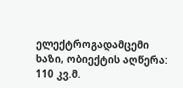ელექტროგადამცემი ხაზი, ობიექტის აღწერა: 110 კვ.მ.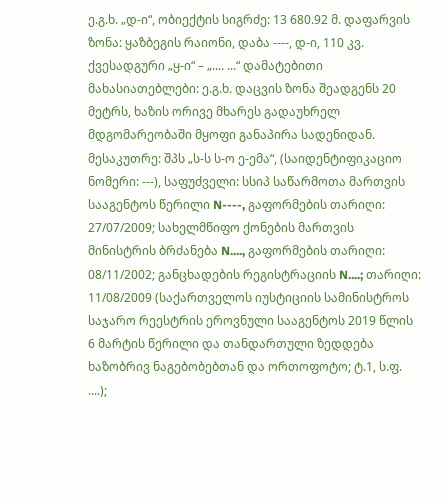ე.გ.ხ. „დ-ი“, ობიექტის სიგრძე: 13 680.92 მ. დაფარვის ზონა: ყაზბეგის რაიონი, დაბა ----, დ-ი, 110 კვ. ქვესადგური „ყ-ი“ – „.... ...“ დამატებითი მახასიათებლები: ე.გ.ხ. დაცვის ზონა შეადგენს 20 მეტრს, ხაზის ორივე მხარეს გადაუხრელ მდგომარეობაში მყოფი განაპირა სადენიდან. მესაკუთრე: შპს „ს-ს ს-ო ე-ემა“, (საიდენტიფიკაციო ნომერი: ---), საფუძველი: სსიპ საწარმოთა მართვის სააგენტოს წერილი N----, გაფორმების თარიღი: 27/07/2009; სახელმწიფო ქონების მართვის მინისტრის ბრძანება N...., გაფორმების თარიღი: 08/11/2002; განცხადების რეგისტრაციის N....; თარიღი: 11/08/2009 (საქართველოს იუსტიციის სამინისტროს საჯარო რეესტრის ეროვნული სააგენტოს 2019 წლის 6 მარტის წერილი და თანდართული ზედდება ხაზობრივ ნაგებობებთან და ორთოფოტო; ტ.1, ს.ფ. ....);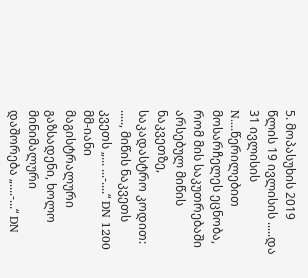5. მოპასუხის 2019 წლის 19 ივლისის .....და 31 ივლისის N....წერილებით მოსარჩელეს ეცნობა, რომ მის საკუთრებაში არსებულ მიწის ნაკვეთზე, საკადასტრო კოდით: ....., მიწის ნაკვეთს კვეთს „... ...-....“ DN 1200 მმ-იანი მაგისტრალური გაზსადენი, ხოლო მინიმალური დაშორება „....-...“ DN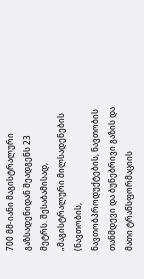700 მმ-იანი მაგისტრალური გაზსადენიდან შეადგენს 23 მეტრს. შესაბამისად, „მაგისტრალური მილსადენების (ნავთობის, ნავთობპროდუქტების, ნავთობის თანმდევი და ბუნებრივი გაზის და მათი ტრანსფორმაციის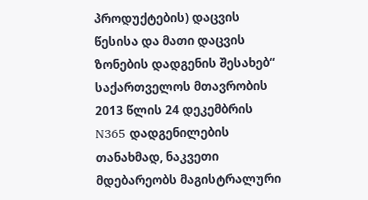პროდუქტების) დაცვის წესისა და მათი დაცვის ზონების დადგენის შესახებ“ საქართველოს მთავრობის 2013 წლის 24 დეკემბრის N365 დადგენილების თანახმად, ნაკვეთი მდებარეობს მაგისტრალური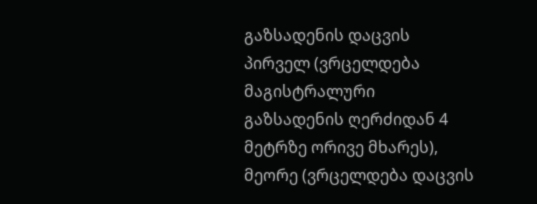გაზსადენის დაცვის პირველ (ვრცელდება მაგისტრალური გაზსადენის ღერძიდან 4 მეტრზე ორივე მხარეს), მეორე (ვრცელდება დაცვის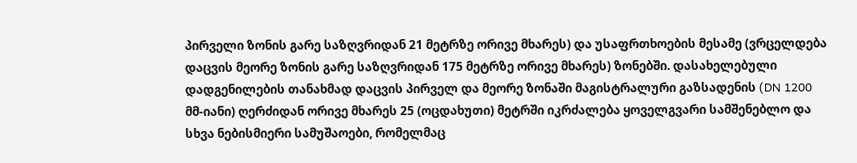პირველი ზონის გარე საზღვრიდან 21 მეტრზე ორივე მხარეს) და უსაფრთხოების მესამე (ვრცელდება დაცვის მეორე ზონის გარე საზღვრიდან 175 მეტრზე ორივე მხარეს) ზონებში. დასახელებული დადგენილების თანახმად დაცვის პირველ და მეორე ზონაში მაგისტრალური გაზსადენის (DN 1200 მმ-იანი) ღერძიდან ორივე მხარეს 25 (ოცდახუთი) მეტრში იკრძალება ყოველგვარი სამშენებლო და სხვა ნებისმიერი სამუშაოები, რომელმაც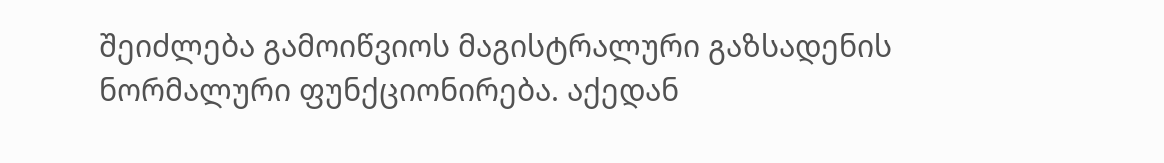შეიძლება გამოიწვიოს მაგისტრალური გაზსადენის ნორმალური ფუნქციონირება. აქედან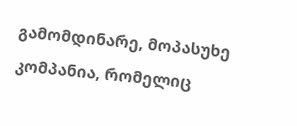გამომდინარე, მოპასუხე კომპანია, რომელიც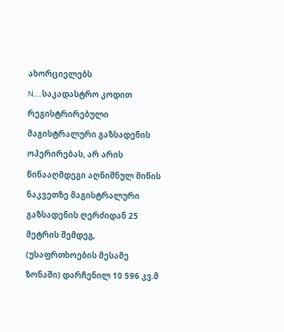ახორციელებს N....საკადასტრო კოდით რეგისტრირებული მაგისტრალური გაზსადენის ოპერირებას, არ არის წინააღმდეგი აღნიშნულ მიწის ნაკვეთზე მაგისტრალური გაზსადენის ღერძიდან 25 მეტრის შემდეგ, (უსაფრთხოების მესამე ზონაში) დარჩენილ 10 596 კვ.მ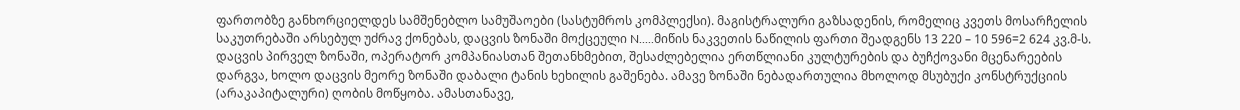ფართობზე განხორციელდეს სამშენებლო სამუშაოები (სასტუმროს კომპლექსი). მაგისტრალური გაზსადენის, რომელიც კვეთს მოსარჩელის საკუთრებაში არსებულ უძრავ ქონებას, დაცვის ზონაში მოქცეული N.....მიწის ნაკვეთის ნაწილის ფართი შეადგენს 13 220 – 10 596=2 624 კვ.მ-ს. დაცვის პირველ ზონაში, ოპერატორ კომპანიასთან შეთანხმებით, შესაძლებელია ერთწლიანი კულტურების და ბუჩქოვანი მცენარეების დარგვა, ხოლო დაცვის მეორე ზონაში დაბალი ტანის ხეხილის გაშენება. ამავე ზონაში ნებადართულია მხოლოდ მსუბუქი კონსტრუქციის (არაკაპიტალური) ღობის მოწყობა. ამასთანავე,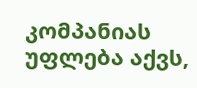კომპანიას უფლება აქვს,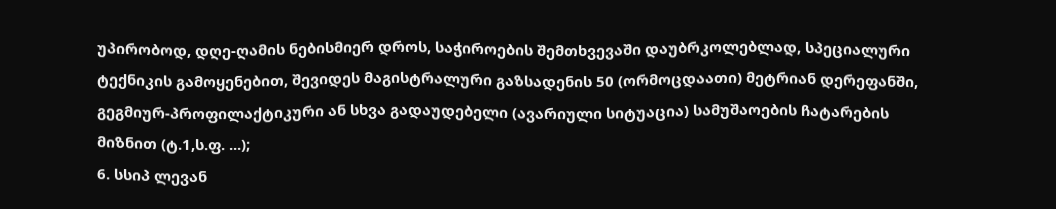უპირობოდ, დღე-ღამის ნებისმიერ დროს, საჭიროების შემთხვევაში დაუბრკოლებლად, სპეციალური ტექნიკის გამოყენებით, შევიდეს მაგისტრალური გაზსადენის 50 (ორმოცდაათი) მეტრიან დერეფანში, გეგმიურ-პროფილაქტიკური ან სხვა გადაუდებელი (ავარიული სიტუაცია) სამუშაოების ჩატარების მიზნით (ტ.1,ს.ფ. ...);
6. სსიპ ლევან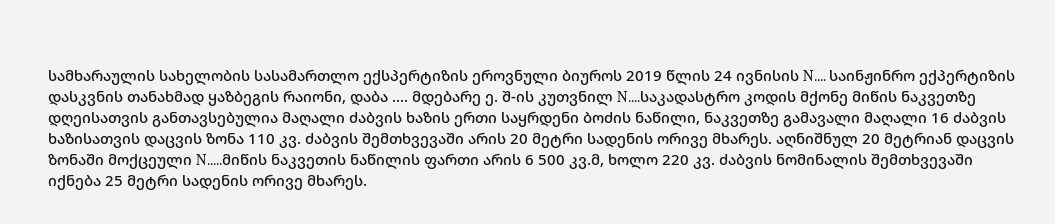სამხარაულის სახელობის სასამართლო ექსპერტიზის ეროვნული ბიუროს 2019 წლის 24 ივნისის N.... საინჟინრო ექპერტიზის დასკვნის თანახმად ყაზბეგის რაიონი, დაბა .... მდებარე ე. შ-ის კუთვნილ N....საკადასტრო კოდის მქონე მიწის ნაკვეთზე დღეისათვის განთავსებულია მაღალი ძაბვის ხაზის ერთი საყრდენი ბოძის ნაწილი, ნაკვეთზე გამავალი მაღალი 16 ძაბვის ხაზისათვის დაცვის ზონა 110 კვ. ძაბვის შემთხვევაში არის 20 მეტრი სადენის ორივე მხარეს. აღნიშნულ 20 მეტრიან დაცვის ზონაში მოქცეული N.....მიწის ნაკვეთის ნაწილის ფართი არის 6 500 კვ.მ, ხოლო 220 კვ. ძაბვის ნომინალის შემთხვევაში იქნება 25 მეტრი სადენის ორივე მხარეს.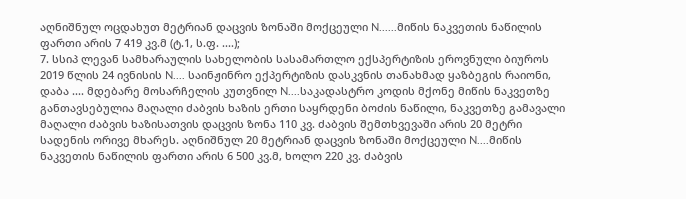აღნიშნულ ოცდახუთ მეტრიან დაცვის ზონაში მოქცეული N......მიწის ნაკვეთის ნაწილის ფართი არის 7 419 კვ.მ (ტ.1, ს.ფ. ....);
7. სსიპ ლევან სამხარაულის სახელობის სასამართლო ექსპერტიზის ეროვნული ბიუროს 2019 წლის 24 ივნისის N.... საინჟინრო ექპერტიზის დასკვნის თანახმად ყაზბეგის რაიონი, დაბა .... მდებარე მოსარჩელის კუთვნილ N....საკადასტრო კოდის მქონე მიწის ნაკვეთზე განთავსებულია მაღალი ძაბვის ხაზის ერთი საყრდენი ბოძის ნაწილი, ნაკვეთზე გამავალი მაღალი ძაბვის ხაზისათვის დაცვის ზონა 110 კვ. ძაბვის შემთხვევაში არის 20 მეტრი სადენის ორივე მხარეს. აღნიშნულ 20 მეტრიან დაცვის ზონაში მოქცეული N....მიწის ნაკვეთის ნაწილის ფართი არის 6 500 კვ.მ, ხოლო 220 კვ. ძაბვის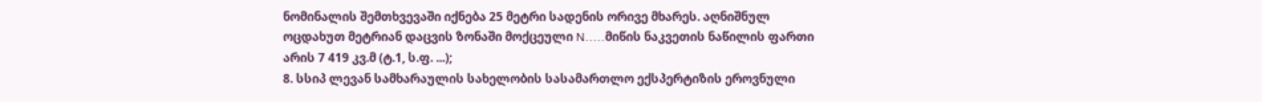ნომინალის შემთხვევაში იქნება 25 მეტრი სადენის ორივე მხარეს. აღნიშნულ ოცდახუთ მეტრიან დაცვის ზონაში მოქცეული N.....მიწის ნაკვეთის ნაწილის ფართი არის 7 419 კვ.მ (ტ.1, ს.ფ. ...);
8. სსიპ ლევან სამხარაულის სახელობის სასამართლო ექსპერტიზის ეროვნული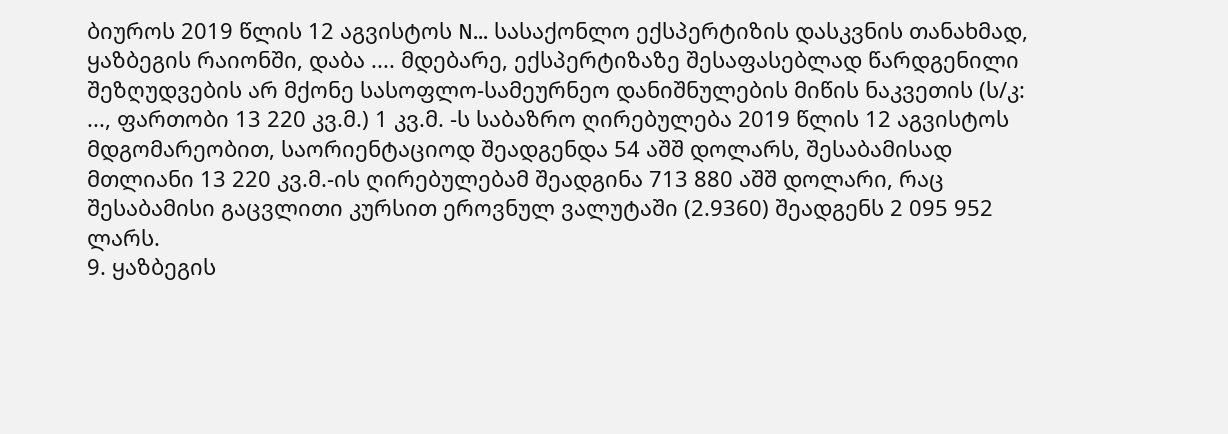ბიუროს 2019 წლის 12 აგვისტოს N... სასაქონლო ექსპერტიზის დასკვნის თანახმად, ყაზბეგის რაიონში, დაბა .... მდებარე, ექსპერტიზაზე შესაფასებლად წარდგენილი შეზღუდვების არ მქონე სასოფლო-სამეურნეო დანიშნულების მიწის ნაკვეთის (ს/კ: ..., ფართობი 13 220 კვ.მ.) 1 კვ.მ. -ს საბაზრო ღირებულება 2019 წლის 12 აგვისტოს მდგომარეობით, საორიენტაციოდ შეადგენდა 54 აშშ დოლარს, შესაბამისად მთლიანი 13 220 კვ.მ.-ის ღირებულებამ შეადგინა 713 880 აშშ დოლარი, რაც შესაბამისი გაცვლითი კურსით ეროვნულ ვალუტაში (2.9360) შეადგენს 2 095 952 ლარს.
9. ყაზბეგის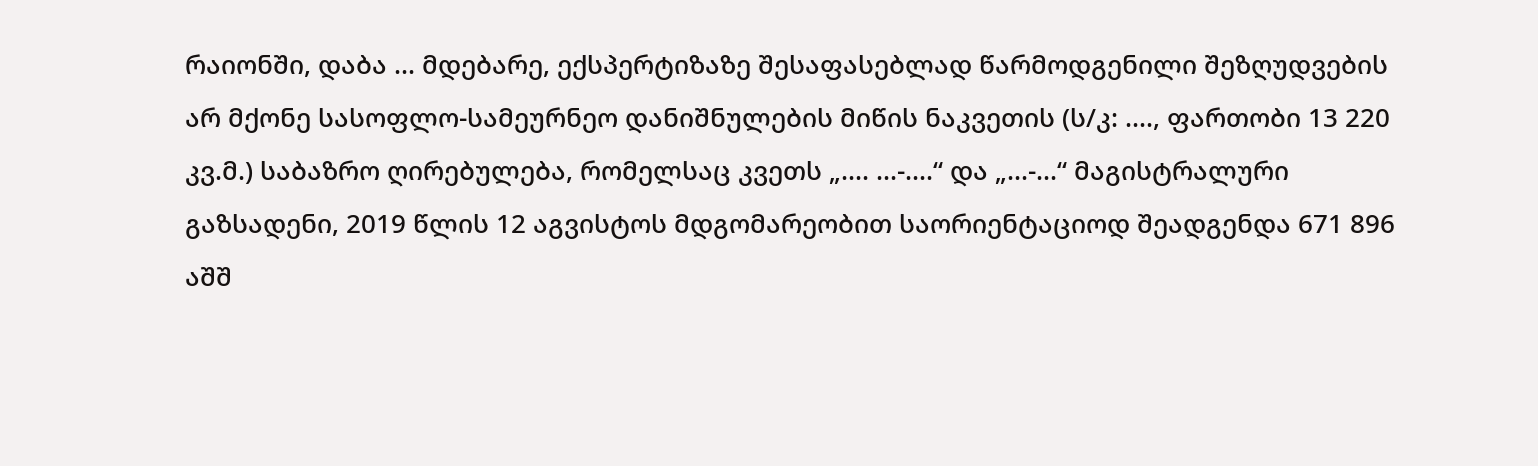რაიონში, დაბა ... მდებარე, ექსპერტიზაზე შესაფასებლად წარმოდგენილი შეზღუდვების არ მქონე სასოფლო-სამეურნეო დანიშნულების მიწის ნაკვეთის (ს/კ: ...., ფართობი 13 220 კვ.მ.) საბაზრო ღირებულება, რომელსაც კვეთს „.... ...-....“ და „...-...“ მაგისტრალური გაზსადენი, 2019 წლის 12 აგვისტოს მდგომარეობით საორიენტაციოდ შეადგენდა 671 896 აშშ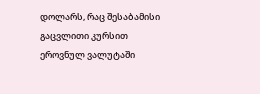დოლარს, რაც შესაბამისი გაცვლითი კურსით ეროვნულ ვალუტაში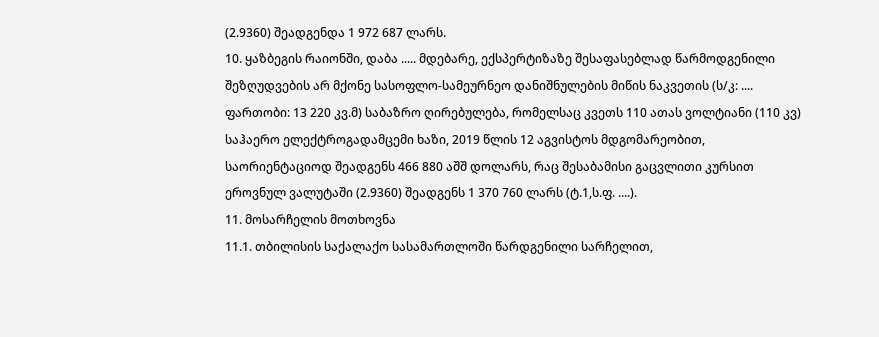(2.9360) შეადგენდა 1 972 687 ლარს.
10. ყაზბეგის რაიონში, დაბა ..... მდებარე, ექსპერტიზაზე შესაფასებლად წარმოდგენილი შეზღუდვების არ მქონე სასოფლო-სამეურნეო დანიშნულების მიწის ნაკვეთის (ს/კ: .... ფართობი: 13 220 კვ.მ) საბაზრო ღირებულება, რომელსაც კვეთს 110 ათას ვოლტიანი (110 კვ) საჰაერო ელექტროგადამცემი ხაზი, 2019 წლის 12 აგვისტოს მდგომარეობით, საორიენტაციოდ შეადგენს 466 880 აშშ დოლარს, რაც შესაბამისი გაცვლითი კურსით ეროვნულ ვალუტაში (2.9360) შეადგენს 1 370 760 ლარს (ტ.1,ს.ფ. ....).
11. მოსარჩელის მოთხოვნა
11.1. თბილისის საქალაქო სასამართლოში წარდგენილი სარჩელით,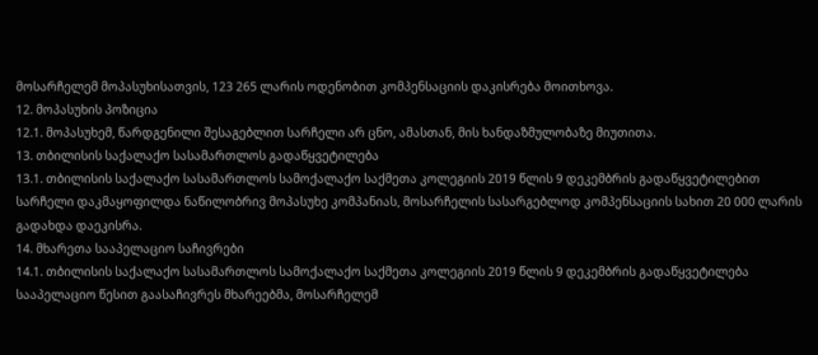მოსარჩელემ მოპასუხისათვის, 123 265 ლარის ოდენობით კომპენსაციის დაკისრება მოითხოვა.
12. მოპასუხის პოზიცია
12.1. მოპასუხემ, წარდგენილი შესაგებლით სარჩელი არ ცნო, ამასთან, მის ხანდაზმულობაზე მიუთითა.
13. თბილისის საქალაქო სასამართლოს გადაწყვეტილება
13.1. თბილისის საქალაქო სასამართლოს სამოქალაქო საქმეთა კოლეგიის 2019 წლის 9 დეკემბრის გადაწყვეტილებით სარჩელი დაკმაყოფილდა ნაწილობრივ მოპასუხე კომპანიას, მოსარჩელის სასარგებლოდ კომპენსაციის სახით 20 000 ლარის გადახდა დაეკისრა.
14. მხარეთა სააპელაციო საჩივრები
14.1. თბილისის საქალაქო სასამართლოს სამოქალაქო საქმეთა კოლეგიის 2019 წლის 9 დეკემბრის გადაწყვეტილება სააპელაციო წესით გაასაჩივრეს მხარეებმა, მოსარჩელემ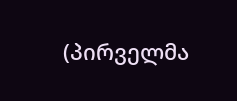(პირველმა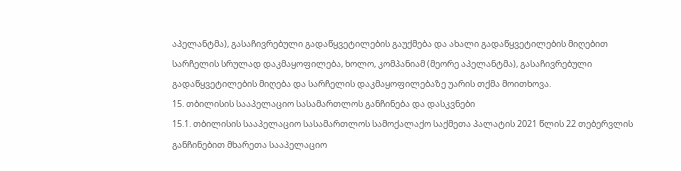აპელანტმა), გასაჩივრებული გადაწყვეტილების გაუქმება და ახალი გადაწყვეტილების მიღებით სარჩელის სრულად დაკმაყოფილება, ხოლო, კომპანიამ (მეორე აპელანტმა), გასაჩივრებული გადაწყვეტილების მიღება და სარჩელის დაკმაყოფილებაზე უარის თქმა მოითხოვა.
15. თბილისის სააპელაციო სასამართლოს განჩინება და დასკვნები
15.1. თბილისის სააპელაციო სასამართლოს სამოქალაქო საქმეთა პალატის 2021 წლის 22 თებერვლის განჩინებით მხარეთა სააპელაციო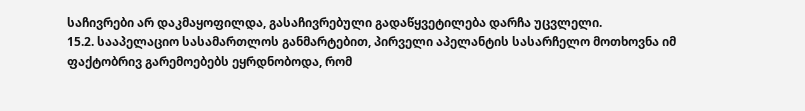საჩივრები არ დაკმაყოფილდა, გასაჩივრებული გადაწყვეტილება დარჩა უცვლელი.
15.2. სააპელაციო სასამართლოს განმარტებით, პირველი აპელანტის სასარჩელო მოთხოვნა იმ ფაქტობრივ გარემოებებს ეყრდნობოდა, რომ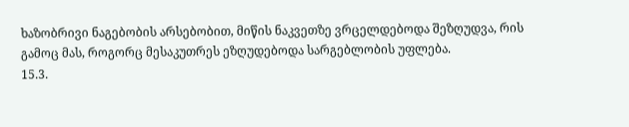ხაზობრივი ნაგებობის არსებობით, მიწის ნაკვეთზე ვრცელდებოდა შეზღუდვა, რის გამოც მას, როგორც მესაკუთრეს ეზღუდებოდა სარგებლობის უფლება.
15.3.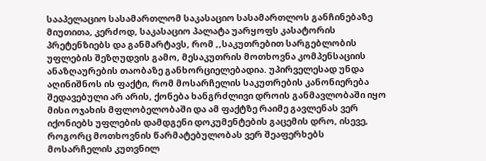სააპელაციო სასამართლომ საკასაციო სასამართლოს განჩინებაზე მიუთითა, კერძოდ, საკასაციო პალატა უარყოფს კასატორის პრეტენზიებს და განმარტავს, რომ ,,საკუთრებით სარგებლობის უფლების შეზღუდვის გამო, მესაკუთრის მოთხოვნა კომპენსაციის ანაზღაურების თაობაზე განხორციელებადია. უპირველესად უნდა აღინიშნოს ის ფაქტი, რომ მოსარჩელის საკუთრების კანონიერება შედავებული არ არის, ქონება ხანგრძლივი დროის განმავლობაში იყო მისი ოჯახის მფლობელობაში და ამ ფაქტზე რაიმე გავლენას ვერ იქონიებს უფლების დამდგენი დოკუმენტების გაცემის დრო, ისევე, როგორც მოთხოვნის წარმატებულობას ვერ შეაფერხებს მოსარჩელის კუთვნილ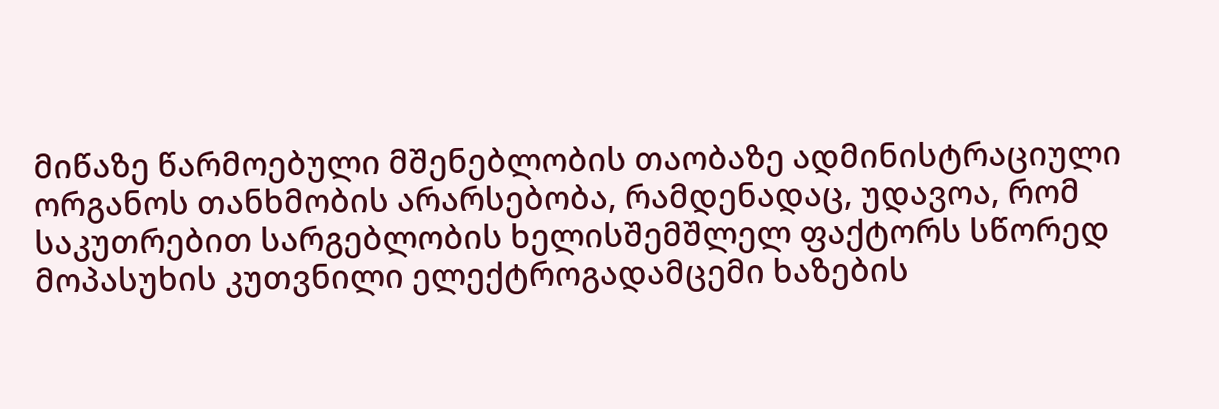მიწაზე წარმოებული მშენებლობის თაობაზე ადმინისტრაციული ორგანოს თანხმობის არარსებობა, რამდენადაც, უდავოა, რომ საკუთრებით სარგებლობის ხელისშემშლელ ფაქტორს სწორედ მოპასუხის კუთვნილი ელექტროგადამცემი ხაზების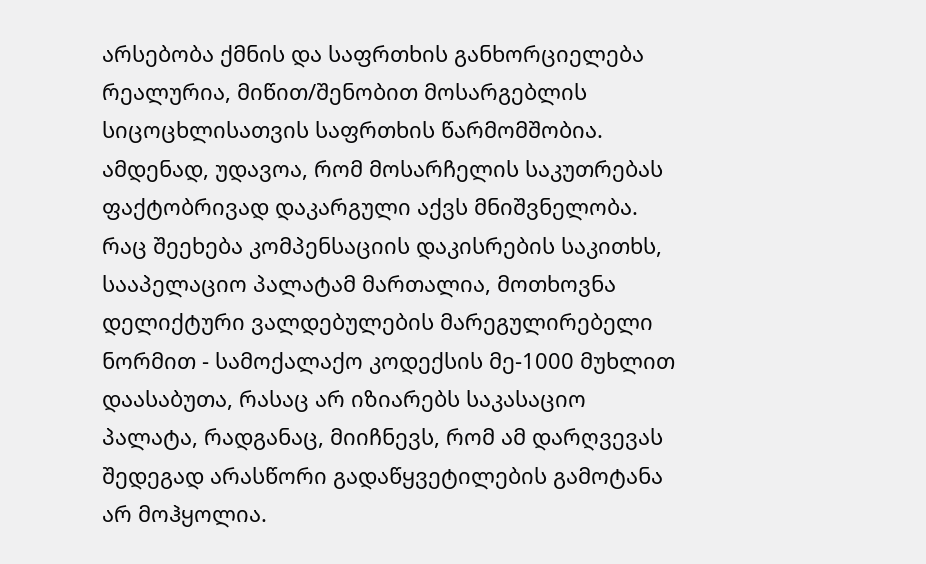არსებობა ქმნის და საფრთხის განხორციელება რეალურია, მიწით/შენობით მოსარგებლის სიცოცხლისათვის საფრთხის წარმომშობია. ამდენად, უდავოა, რომ მოსარჩელის საკუთრებას ფაქტობრივად დაკარგული აქვს მნიშვნელობა. რაც შეეხება კომპენსაციის დაკისრების საკითხს, სააპელაციო პალატამ მართალია, მოთხოვნა დელიქტური ვალდებულების მარეგულირებელი ნორმით - სამოქალაქო კოდექსის მე-1000 მუხლით დაასაბუთა, რასაც არ იზიარებს საკასაციო პალატა, რადგანაც, მიიჩნევს, რომ ამ დარღვევას შედეგად არასწორი გადაწყვეტილების გამოტანა არ მოჰყოლია.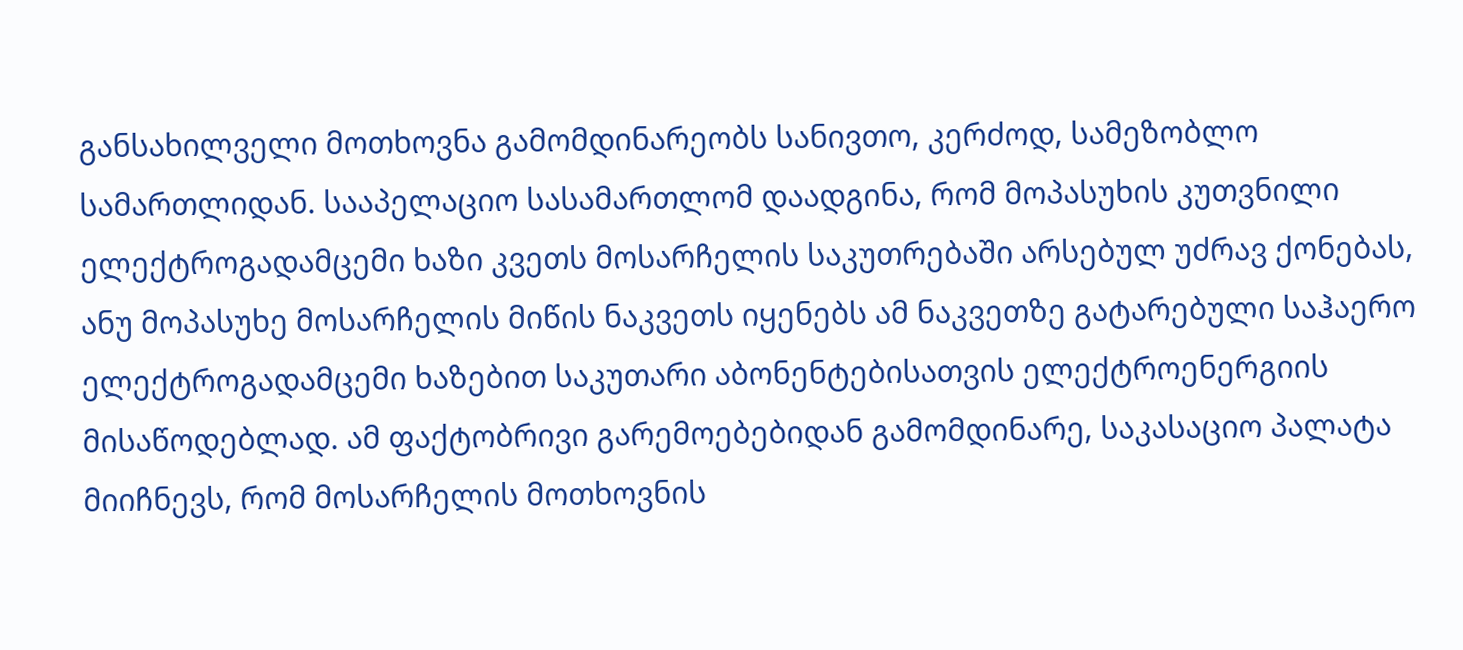განსახილველი მოთხოვნა გამომდინარეობს სანივთო, კერძოდ, სამეზობლო სამართლიდან. სააპელაციო სასამართლომ დაადგინა, რომ მოპასუხის კუთვნილი ელექტროგადამცემი ხაზი კვეთს მოსარჩელის საკუთრებაში არსებულ უძრავ ქონებას, ანუ მოპასუხე მოსარჩელის მიწის ნაკვეთს იყენებს ამ ნაკვეთზე გატარებული საჰაერო ელექტროგადამცემი ხაზებით საკუთარი აბონენტებისათვის ელექტროენერგიის მისაწოდებლად. ამ ფაქტობრივი გარემოებებიდან გამომდინარე, საკასაციო პალატა მიიჩნევს, რომ მოსარჩელის მოთხოვნის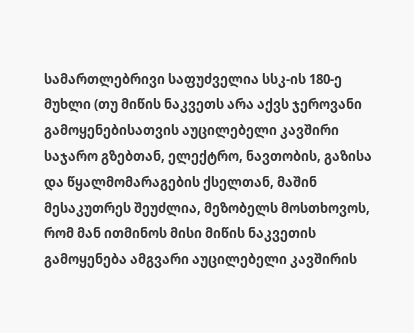სამართლებრივი საფუძველია სსკ-ის 180-ე მუხლი (თუ მიწის ნაკვეთს არა აქვს ჯეროვანი გამოყენებისათვის აუცილებელი კავშირი საჯარო გზებთან, ელექტრო, ნავთობის, გაზისა და წყალმომარაგების ქსელთან, მაშინ მესაკუთრეს შეუძლია, მეზობელს მოსთხოვოს, რომ მან ითმინოს მისი მიწის ნაკვეთის გამოყენება ამგვარი აუცილებელი კავშირის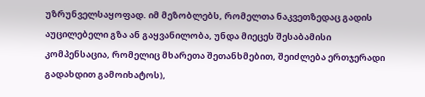უზრუნველსაყოფად. იმ მეზობლებს, რომელთა ნაკვეთზედაც გადის აუცილებელი გზა ან გაყვანილობა, უნდა მიეცეს შესაბამისი კომპენსაცია, რომელიც მხარეთა შეთანხმებით, შეიძლება ერთჯერადი გადახდით გამოიხატოს),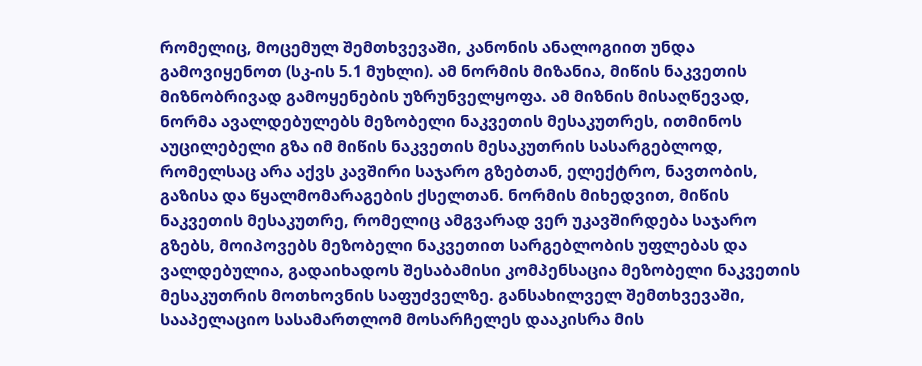რომელიც, მოცემულ შემთხვევაში, კანონის ანალოგიით უნდა გამოვიყენოთ (სკ-ის 5.1 მუხლი). ამ ნორმის მიზანია, მიწის ნაკვეთის მიზნობრივად გამოყენების უზრუნველყოფა. ამ მიზნის მისაღწევად, ნორმა ავალდებულებს მეზობელი ნაკვეთის მესაკუთრეს, ითმინოს აუცილებელი გზა იმ მიწის ნაკვეთის მესაკუთრის სასარგებლოდ, რომელსაც არა აქვს კავშირი საჯარო გზებთან, ელექტრო, ნავთობის, გაზისა და წყალმომარაგების ქსელთან. ნორმის მიხედვით, მიწის ნაკვეთის მესაკუთრე, რომელიც ამგვარად ვერ უკავშირდება საჯარო გზებს, მოიპოვებს მეზობელი ნაკვეთით სარგებლობის უფლებას და ვალდებულია, გადაიხადოს შესაბამისი კომპენსაცია მეზობელი ნაკვეთის მესაკუთრის მოთხოვნის საფუძველზე. განსახილველ შემთხვევაში, სააპელაციო სასამართლომ მოსარჩელეს დააკისრა მის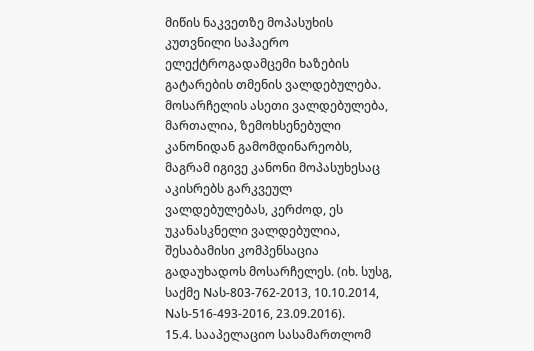მიწის ნაკვეთზე მოპასუხის კუთვნილი საჰაერო ელექტროგადამცემი ხაზების გატარების თმენის ვალდებულება. მოსარჩელის ასეთი ვალდებულება, მართალია, ზემოხსენებული კანონიდან გამომდინარეობს, მაგრამ იგივე კანონი მოპასუხესაც აკისრებს გარკვეულ ვალდებულებას, კერძოდ, ეს უკანასკნელი ვალდებულია, შესაბამისი კომპენსაცია გადაუხადოს მოსარჩელეს. (იხ. სუსგ, საქმე Nას-803-762-2013, 10.10.2014, Nას-516-493-2016, 23.09.2016).
15.4. სააპელაციო სასამართლომ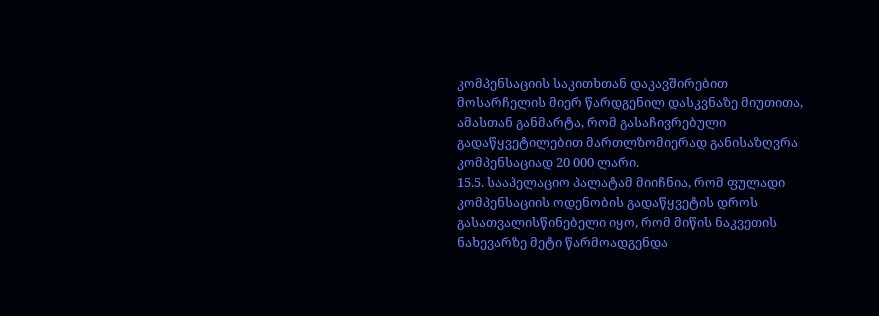კომპენსაციის საკითხთან დაკავშირებით მოსარჩელის მიერ წარდგენილ დასკვნაზე მიუთითა, ამასთან განმარტა, რომ გასაჩივრებული გადაწყვეტილებით მართლზომიერად განისაზღვრა კომპენსაციად 20 000 ლარი.
15.5. სააპელაციო პალატამ მიიჩნია, რომ ფულადი კომპენსაციის ოდენობის გადაწყვეტის დროს გასათვალისწინებელი იყო, რომ მიწის ნაკვეთის ნახევარზე მეტი წარმოადგენდა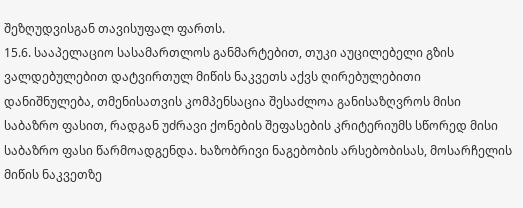შეზღუდვისგან თავისუფალ ფართს.
15.6. სააპელაციო სასამართლოს განმარტებით, თუკი აუცილებელი გზის ვალდებულებით დატვირთულ მიწის ნაკვეთს აქვს ღირებულებითი დანიშნულება, თმენისათვის კომპენსაცია შესაძლოა განისაზღვროს მისი საბაზრო ფასით, რადგან უძრავი ქონების შეფასების კრიტერიუმს სწორედ მისი საბაზრო ფასი წარმოადგენდა. ხაზობრივი ნაგებობის არსებობისას, მოსარჩელის მიწის ნაკვეთზე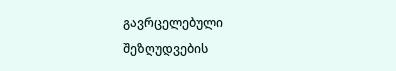გავრცელებული შეზღუდვების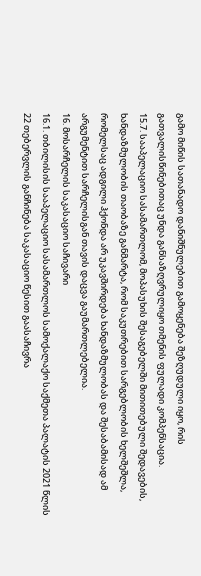გამო მიწის სათანადო დანიშნულებით გამოყენება შეზღუდული იყო, რის გათვალისწინებითაც უნდა განსაზღვრულიყო თმენის ფულადი კომპენსაცია.
15.7. სააპელაციო სასამართლომ, მოპასუხის შესაგებელში მითითებული შედავების, ხანდაზმულობის თაობაზე განმარტა, რომ საკუთრებით სარგებლობის ხელშეშლა, რომელსაც ადგილი ჰქონდა არ უკავშირდება ხანდაზმულობას და შესაბამისად ამ არგუმენტით სარჩელისგან თავის დაცვა გაუმართლებელია.
16. მოსარჩელის საკასაციო საჩივარი
16.1. თბილისის სააპელაციო სასამართლოს სამოქალაქო საქმეთა პალატის 2021 წლის 22 თებერვლის განჩინება საკასაციო წესით გაასაჩივრა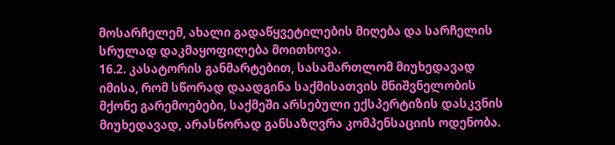მოსარჩელემ, ახალი გადაწყვეტილების მიღება და სარჩელის სრულად დაკმაყოფილება მოითხოვა.
16.2. კასატორის განმარტებით, სასამართლომ მიუხედავად იმისა, რომ სწორად დაადგინა საქმისათვის მნიშვნელობის მქონე გარემოებები, საქმეში არსებული ექსპერტიზის დასკვნის მიუხედავად, არასწორად განსაზღვრა კომპენსაციის ოდენობა.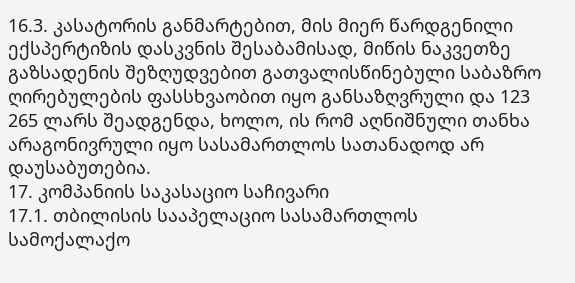16.3. კასატორის განმარტებით, მის მიერ წარდგენილი ექსპერტიზის დასკვნის შესაბამისად, მიწის ნაკვეთზე გაზსადენის შეზღუდვებით გათვალისწინებული საბაზრო ღირებულების ფასსხვაობით იყო განსაზღვრული და 123 265 ლარს შეადგენდა, ხოლო, ის რომ აღნიშნული თანხა არაგონივრული იყო სასამართლოს სათანადოდ არ დაუსაბუთებია.
17. კომპანიის საკასაციო საჩივარი
17.1. თბილისის სააპელაციო სასამართლოს სამოქალაქო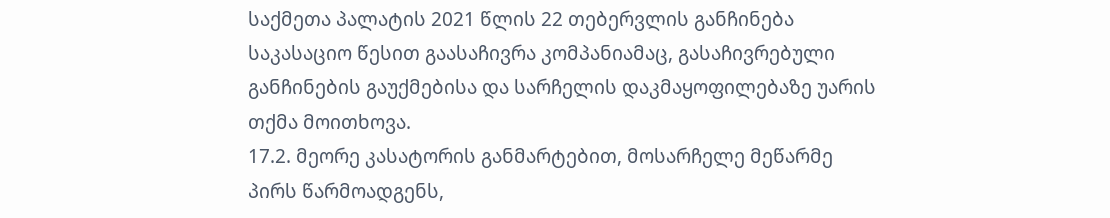საქმეთა პალატის 2021 წლის 22 თებერვლის განჩინება საკასაციო წესით გაასაჩივრა კომპანიამაც, გასაჩივრებული განჩინების გაუქმებისა და სარჩელის დაკმაყოფილებაზე უარის თქმა მოითხოვა.
17.2. მეორე კასატორის განმარტებით, მოსარჩელე მეწარმე პირს წარმოადგენს,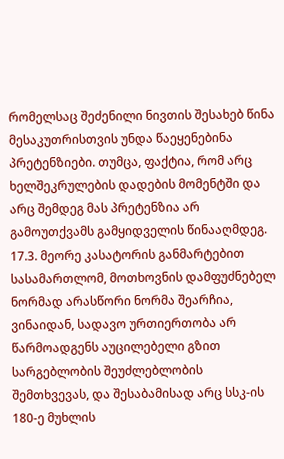რომელსაც შეძენილი ნივთის შესახებ წინა მესაკუთრისთვის უნდა წაეყენებინა პრეტენზიები. თუმცა, ფაქტია, რომ არც ხელშეკრულების დადების მომენტში და არც შემდეგ მას პრეტენზია არ გამოუთქვამს გამყიდველის წინააღმდეგ.
17.3. მეორე კასატორის განმარტებით სასამართლომ, მოთხოვნის დამფუძნებელ ნორმად არასწორი ნორმა შეარჩია, ვინაიდან, სადავო ურთიერთობა არ წარმოადგენს აუცილებელი გზით სარგებლობის შეუძლებლობის შემთხვევას, და შესაბამისად არც სსკ-ის 180-ე მუხლის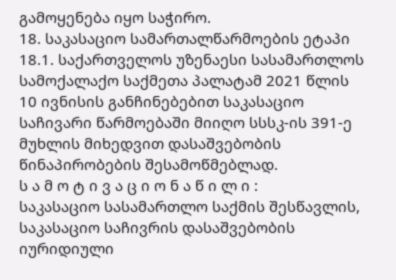გამოყენება იყო საჭირო.
18. საკასაციო სამართალწარმოების ეტაპი
18.1. საქართველოს უზენაესი სასამართლოს სამოქალაქო საქმეთა პალატამ 2021 წლის 10 ივნისის განჩინებებით საკასაციო საჩივარი წარმოებაში მიიღო სსსკ-ის 391-ე მუხლის მიხედვით დასაშვებობის წინაპირობების შესამოწმებლად.
ს ა მ ო ტ ი ვ ა ც ი ო ნ ა წ ი ლ ი :
საკასაციო სასამართლო საქმის შესწავლის, საკასაციო საჩივრის დასაშვებობის იურიდიული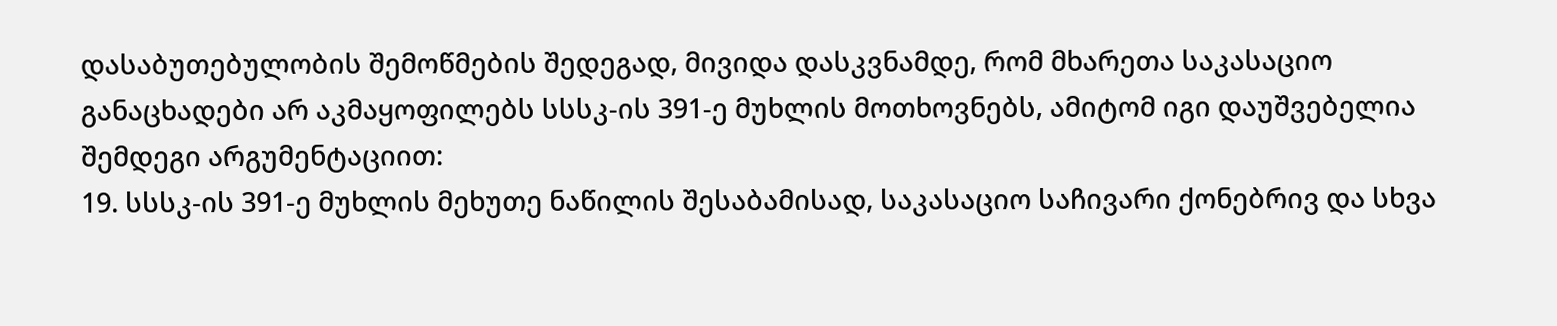დასაბუთებულობის შემოწმების შედეგად, მივიდა დასკვნამდე, რომ მხარეთა საკასაციო განაცხადები არ აკმაყოფილებს სსსკ-ის 391-ე მუხლის მოთხოვნებს, ამიტომ იგი დაუშვებელია შემდეგი არგუმენტაციით:
19. სსსკ-ის 391-ე მუხლის მეხუთე ნაწილის შესაბამისად, საკასაციო საჩივარი ქონებრივ და სხვა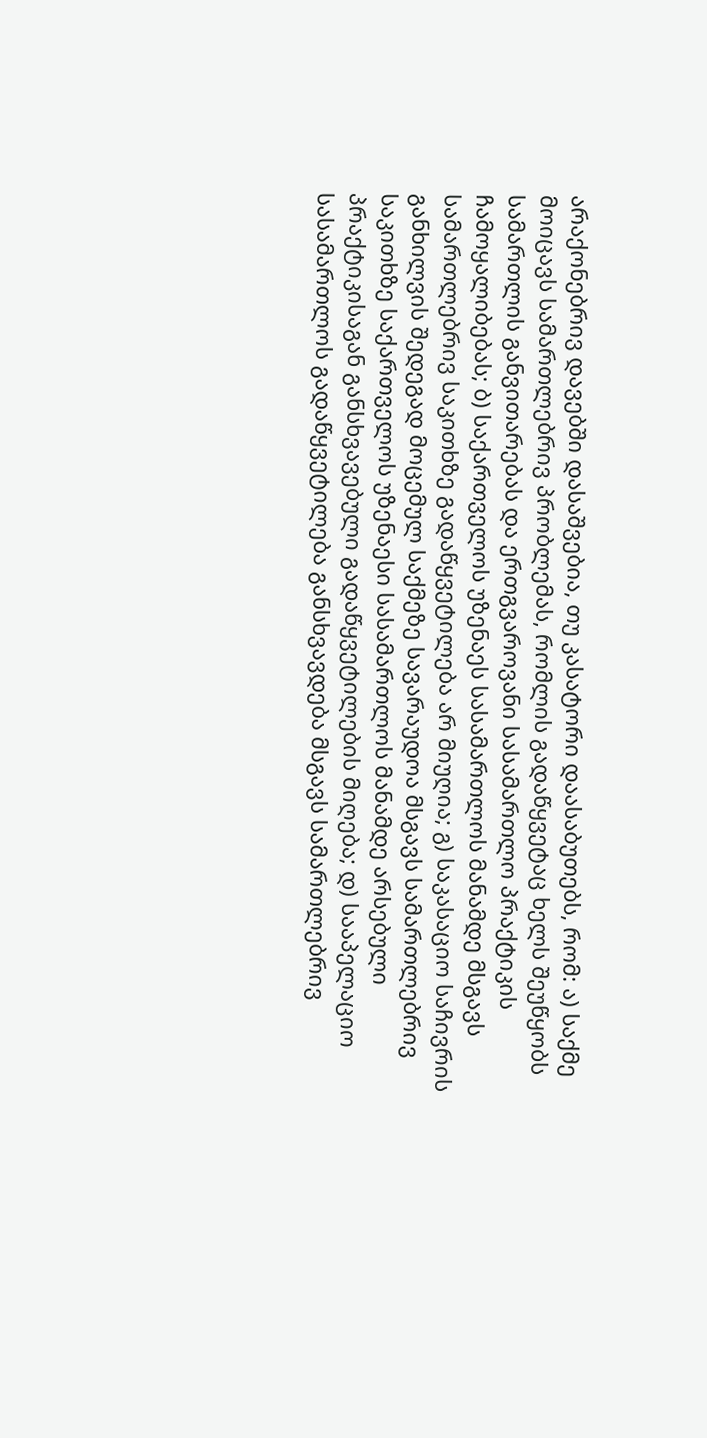არაქონებრივ დავებში დასაშვებია, თუ კასატორი დაასაბუთებს, რომ: ა) საქმე მოიცავს სამართლებრივ პრობლემას, რომლის გადაწყვეტაც ხელს შეუწყობს სამართლის განვითარებას და ერთგვაროვანი სასამართლო პრაქტიკის ჩამოყალიბებას; ბ) საქართველოს უზენაეს სასამართლოს მანამდე მსგავს სამართლებრივ საკითხზე გადაწყვეტილება არ მიუღია; გ) საკასაციო საჩივრის განხილვის შედეგად მოცემულ საქმეზე სავარაუდოა მსგავს სამართლებრივ საკითხზე საქართველოს უზენაესი სასამართლოს მანამდე არსებული პრაქტიკისაგან განსხვავებული გადაწყვეტილების მიღება; დ) სააპელაციო სასამართლოს გადაწყვეტილება განსხვავდება მსგავს სამართლებრივ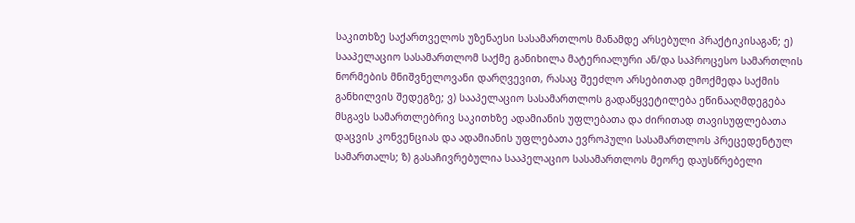საკითხზე საქართველოს უზენაესი სასამართლოს მანამდე არსებული პრაქტიკისაგან; ე) სააპელაციო სასამართლომ საქმე განიხილა მატერიალური ან/და საპროცესო სამართლის ნორმების მნიშვნელოვანი დარღვევით, რასაც შეეძლო არსებითად ემოქმედა საქმის განხილვის შედეგზე; ვ) სააპელაციო სასამართლოს გადაწყვეტილება ეწინააღმდეგება მსგავს სამართლებრივ საკითხზე ადამიანის უფლებათა და ძირითად თავისუფლებათა დაცვის კონვენციას და ადამიანის უფლებათა ევროპული სასამართლოს პრეცედენტულ სამართალს; ზ) გასაჩივრებულია სააპელაციო სასამართლოს მეორე დაუსწრებელი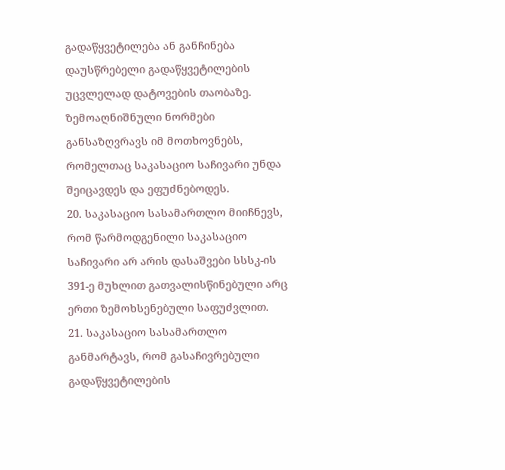გადაწყვეტილება ან განჩინება დაუსწრებელი გადაწყვეტილების უცვლელად დატოვების თაობაზე. ზემოაღნიშნული ნორმები განსაზღვრავს იმ მოთხოვნებს, რომელთაც საკასაციო საჩივარი უნდა შეიცავდეს და ეფუძნებოდეს.
20. საკასაციო სასამართლო მიიჩნევს, რომ წარმოდგენილი საკასაციო საჩივარი არ არის დასაშვები სსსკ-ის 391-ე მუხლით გათვალისწინებული არც ერთი ზემოხსენებული საფუძვლით.
21. საკასაციო სასამართლო განმარტავს, რომ გასაჩივრებული გადაწყვეტილების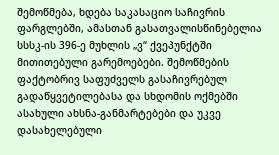შემოწმება, ხდება საკასაციო საჩივრის ფარგლებში, ამასთან გასათვალისწინებელია სსსკ-ის 396-ე მუხლის „ვ“ ქვეპუნქტში მითითებული გარემოებები. შემოწმების ფაქტობრივ საფუძველს გასაჩივრებულ გადაწყვეტილებასა და სხდომის ოქმებში ასახული ახსნა-განმარტებები და უკვე დასახელებული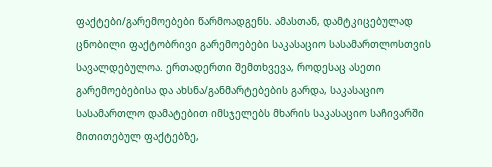ფაქტები/გარემოებები წარმოადგენს. ამასთან, დამტკიცებულად ცნობილი ფაქტობრივი გარემოებები საკასაციო სასამართლოსთვის სავალდებულოა. ერთადერთი შემთხვევა, როდესაც ასეთი გარემოებებისა და ახსნა/განმარტებების გარდა, საკასაციო სასამართლო დამატებით იმსჯელებს მხარის საკასაციო საჩივარში მითითებულ ფაქტებზე,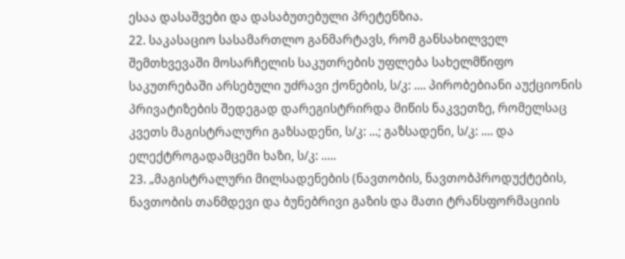ესაა დასაშვები და დასაბუთებული პრეტენზია.
22. საკასაციო სასამართლო განმარტავს, რომ განსახილველ შემთხვევაში მოსარჩელის საკუთრების უფლება სახელმწიფო საკუთრებაში არსებული უძრავი ქონების, ს/კ: .... პირობებიანი აუქციონის პრივატიზების შედეგად დარეგისტრირდა მიწის ნაკვეთზე, რომელსაც კვეთს მაგისტრალური გაზსადენი, ს/კ: ...; გაზსადენი, ს/კ: .... და ელექტროგადამცემი ხაზი, ს/კ: .....
23. „მაგისტრალური მილსადენების (ნავთობის, ნავთობპროდუქტების, ნავთობის თანმდევი და ბუნებრივი გაზის და მათი ტრანსფორმაციის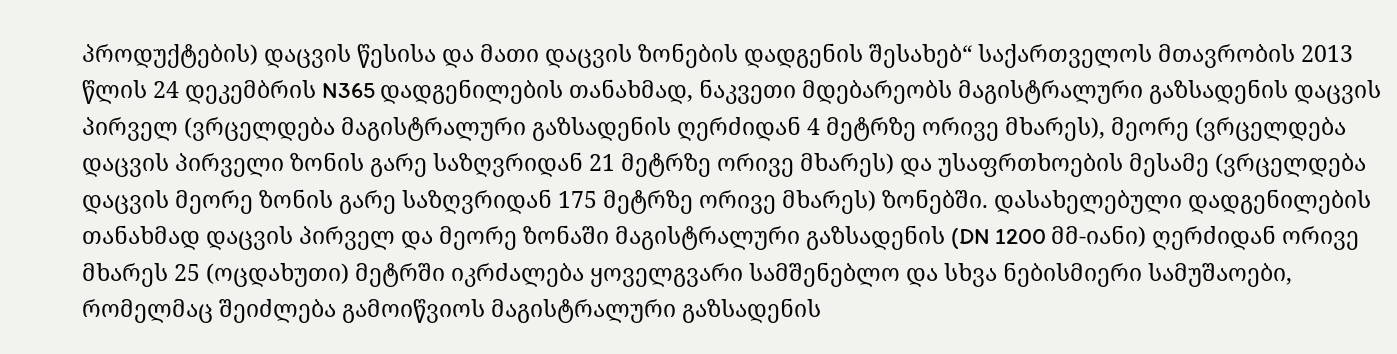პროდუქტების) დაცვის წესისა და მათი დაცვის ზონების დადგენის შესახებ“ საქართველოს მთავრობის 2013 წლის 24 დეკემბრის N365 დადგენილების თანახმად, ნაკვეთი მდებარეობს მაგისტრალური გაზსადენის დაცვის პირველ (ვრცელდება მაგისტრალური გაზსადენის ღერძიდან 4 მეტრზე ორივე მხარეს), მეორე (ვრცელდება დაცვის პირველი ზონის გარე საზღვრიდან 21 მეტრზე ორივე მხარეს) და უსაფრთხოების მესამე (ვრცელდება დაცვის მეორე ზონის გარე საზღვრიდან 175 მეტრზე ორივე მხარეს) ზონებში. დასახელებული დადგენილების თანახმად დაცვის პირველ და მეორე ზონაში მაგისტრალური გაზსადენის (DN 1200 მმ-იანი) ღერძიდან ორივე მხარეს 25 (ოცდახუთი) მეტრში იკრძალება ყოველგვარი სამშენებლო და სხვა ნებისმიერი სამუშაოები, რომელმაც შეიძლება გამოიწვიოს მაგისტრალური გაზსადენის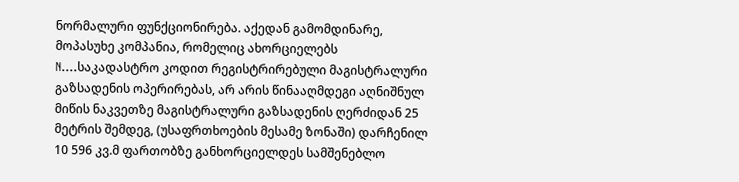ნორმალური ფუნქციონირება. აქედან გამომდინარე, მოპასუხე კომპანია, რომელიც ახორციელებს N....საკადასტრო კოდით რეგისტრირებული მაგისტრალური გაზსადენის ოპერირებას, არ არის წინააღმდეგი აღნიშნულ მიწის ნაკვეთზე მაგისტრალური გაზსადენის ღერძიდან 25 მეტრის შემდეგ, (უსაფრთხოების მესამე ზონაში) დარჩენილ 10 596 კვ.მ ფართობზე განხორციელდეს სამშენებლო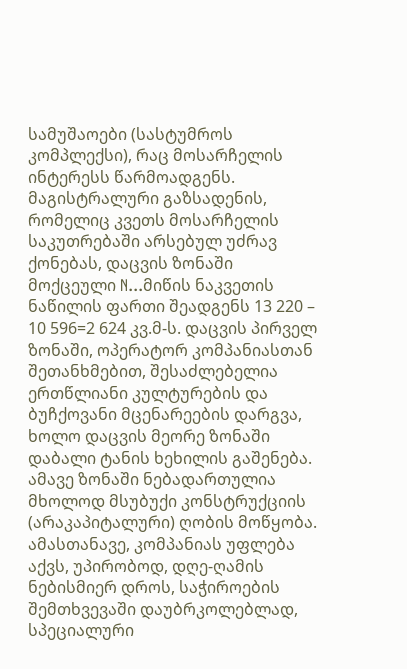სამუშაოები (სასტუმროს კომპლექსი), რაც მოსარჩელის ინტერესს წარმოადგენს. მაგისტრალური გაზსადენის, რომელიც კვეთს მოსარჩელის საკუთრებაში არსებულ უძრავ ქონებას, დაცვის ზონაში მოქცეული N...მიწის ნაკვეთის ნაწილის ფართი შეადგენს 13 220 – 10 596=2 624 კვ.მ-ს. დაცვის პირველ ზონაში, ოპერატორ კომპანიასთან შეთანხმებით, შესაძლებელია ერთწლიანი კულტურების და ბუჩქოვანი მცენარეების დარგვა, ხოლო დაცვის მეორე ზონაში დაბალი ტანის ხეხილის გაშენება. ამავე ზონაში ნებადართულია მხოლოდ მსუბუქი კონსტრუქციის (არაკაპიტალური) ღობის მოწყობა. ამასთანავე, კომპანიას უფლება აქვს, უპირობოდ, დღე-ღამის ნებისმიერ დროს, საჭიროების შემთხვევაში დაუბრკოლებლად, სპეციალური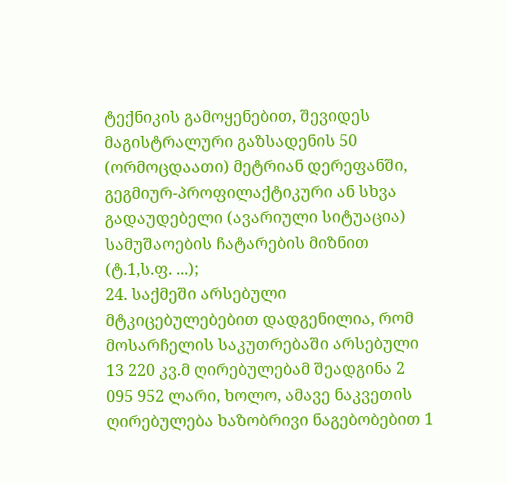ტექნიკის გამოყენებით, შევიდეს მაგისტრალური გაზსადენის 50 (ორმოცდაათი) მეტრიან დერეფანში, გეგმიურ-პროფილაქტიკური ან სხვა გადაუდებელი (ავარიული სიტუაცია) სამუშაოების ჩატარების მიზნით (ტ.1,ს.ფ. ...);
24. საქმეში არსებული მტკიცებულებებით დადგენილია, რომ მოსარჩელის საკუთრებაში არსებული 13 220 კვ.მ ღირებულებამ შეადგინა 2 095 952 ლარი, ხოლო, ამავე ნაკვეთის ღირებულება ხაზობრივი ნაგებობებით 1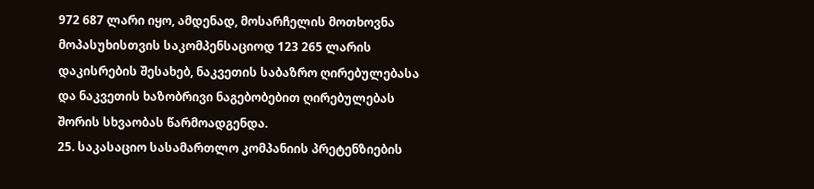972 687 ლარი იყო, ამდენად, მოსარჩელის მოთხოვნა მოპასუხისთვის საკომპენსაციოდ 123 265 ლარის დაკისრების შესახებ, ნაკვეთის საბაზრო ღირებულებასა და ნაკვეთის ხაზობრივი ნაგებობებით ღირებულებას შორის სხვაობას წარმოადგენდა.
25. საკასაციო სასამართლო კომპანიის პრეტენზიების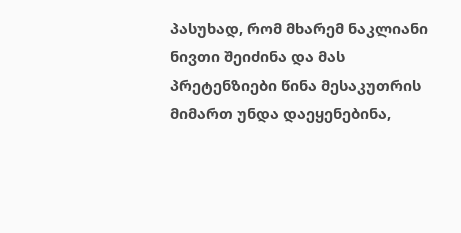პასუხად, რომ მხარემ ნაკლიანი ნივთი შეიძინა და მას პრეტენზიები წინა მესაკუთრის მიმართ უნდა დაეყენებინა,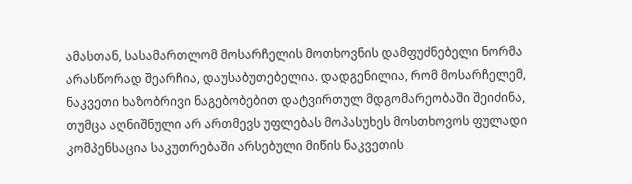ამასთან, სასამართლომ მოსარჩელის მოთხოვნის დამფუძნებელი ნორმა არასწორად შეარჩია, დაუსაბუთებელია. დადგენილია, რომ მოსარჩელემ, ნაკვეთი ხაზობრივი ნაგებობებით დატვირთულ მდგომარეობაში შეიძინა, თუმცა აღნიშნული არ ართმევს უფლებას მოპასუხეს მოსთხოვოს ფულადი კომპენსაცია საკუთრებაში არსებული მიწის ნაკვეთის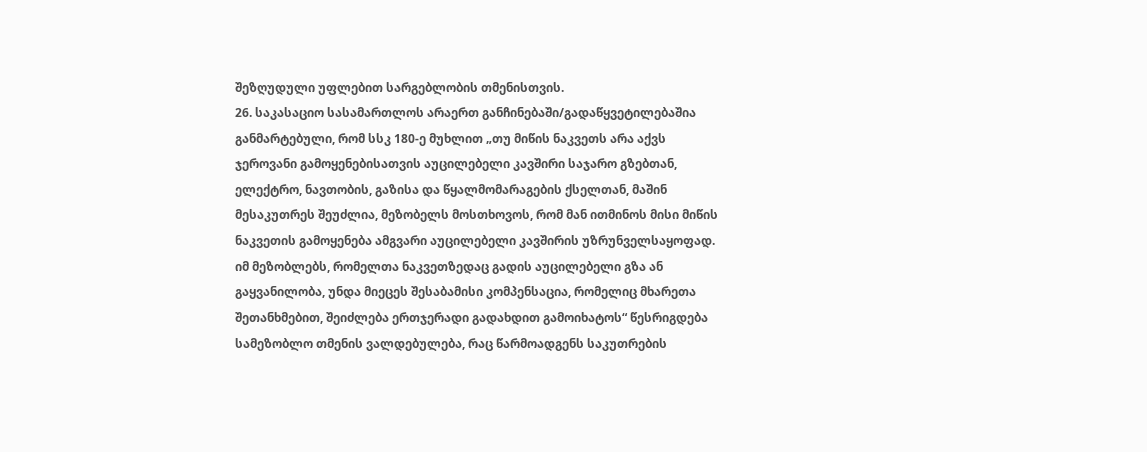შეზღუდული უფლებით სარგებლობის თმენისთვის.
26. საკასაციო სასამართლოს არაერთ განჩინებაში/გადაწყვეტილებაშია განმარტებული, რომ სსკ 180-ე მუხლით „თუ მიწის ნაკვეთს არა აქვს ჯეროვანი გამოყენებისათვის აუცილებელი კავშირი საჯარო გზებთან, ელექტრო, ნავთობის, გაზისა და წყალმომარაგების ქსელთან, მაშინ მესაკუთრეს შეუძლია, მეზობელს მოსთხოვოს, რომ მან ითმინოს მისი მიწის ნაკვეთის გამოყენება ამგვარი აუცილებელი კავშირის უზრუნველსაყოფად. იმ მეზობლებს, რომელთა ნაკვეთზედაც გადის აუცილებელი გზა ან გაყვანილობა, უნდა მიეცეს შესაბამისი კომპენსაცია, რომელიც მხარეთა შეთანხმებით, შეიძლება ერთჯერადი გადახდით გამოიხატოს“ წესრიგდება სამეზობლო თმენის ვალდებულება, რაც წარმოადგენს საკუთრების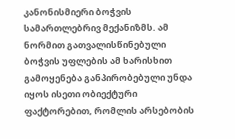კანონისმიერი ბოჭვის სამართლებრივ მექანიზმს. ამ ნორმით გათვალისწინებული ბოჭვის უფლების ამ ხარისხით გამოყენება განპირობებული უნდა იყოს ისეთი ობიექტური ფაქტორებით, რომლის არსებობის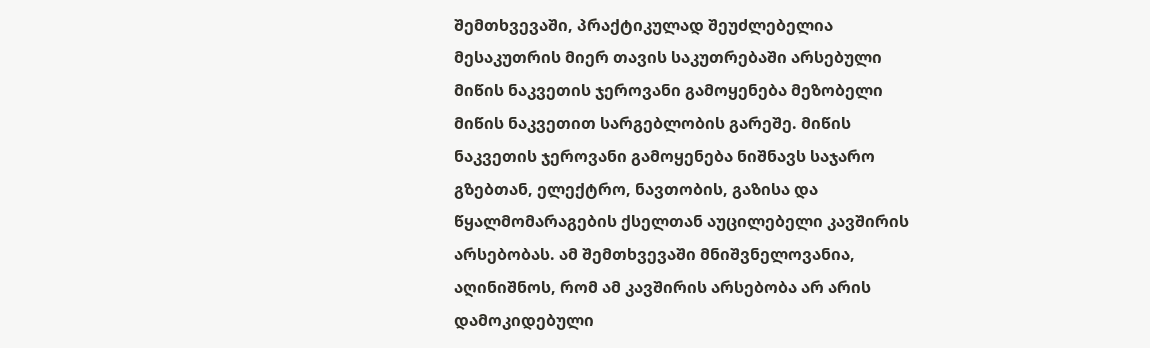შემთხვევაში, პრაქტიკულად შეუძლებელია მესაკუთრის მიერ თავის საკუთრებაში არსებული მიწის ნაკვეთის ჯეროვანი გამოყენება მეზობელი მიწის ნაკვეთით სარგებლობის გარეშე. მიწის ნაკვეთის ჯეროვანი გამოყენება ნიშნავს საჯარო გზებთან, ელექტრო, ნავთობის, გაზისა და წყალმომარაგების ქსელთან აუცილებელი კავშირის არსებობას. ამ შემთხვევაში მნიშვნელოვანია, აღინიშნოს, რომ ამ კავშირის არსებობა არ არის დამოკიდებული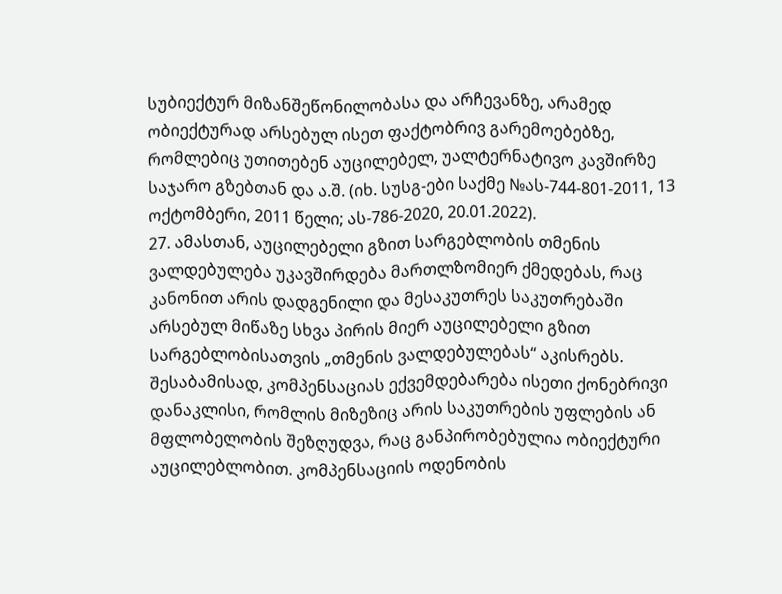სუბიექტურ მიზანშეწონილობასა და არჩევანზე, არამედ ობიექტურად არსებულ ისეთ ფაქტობრივ გარემოებებზე, რომლებიც უთითებენ აუცილებელ, უალტერნატივო კავშირზე საჯარო გზებთან და ა.შ. (იხ. სუსგ-ები საქმე №ას-744-801-2011, 13 ოქტომბერი, 2011 წელი; ას-786-2020, 20.01.2022).
27. ამასთან, აუცილებელი გზით სარგებლობის თმენის ვალდებულება უკავშირდება მართლზომიერ ქმედებას, რაც კანონით არის დადგენილი და მესაკუთრეს საკუთრებაში არსებულ მიწაზე სხვა პირის მიერ აუცილებელი გზით სარგებლობისათვის „თმენის ვალდებულებას“ აკისრებს. შესაბამისად, კომპენსაციას ექვემდებარება ისეთი ქონებრივი დანაკლისი, რომლის მიზეზიც არის საკუთრების უფლების ან მფლობელობის შეზღუდვა, რაც განპირობებულია ობიექტური აუცილებლობით. კომპენსაციის ოდენობის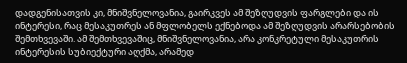დადგენისათვის კი, მნიშვნელოვანია, გაირკვეს ამ შეზღუდვის ფარგლები და ის ინტერესი, რაც მესაკუთრეს ან მფლობელს ექნებოდა ამ შეზღუდვის არარსებობის შემთხვევაში. ამ შემთხვევაშიც, მნიშვნელოვანია, არა კონკრეტული მესაკუთრის ინტერესის სუბიექტური აღქმა, არამედ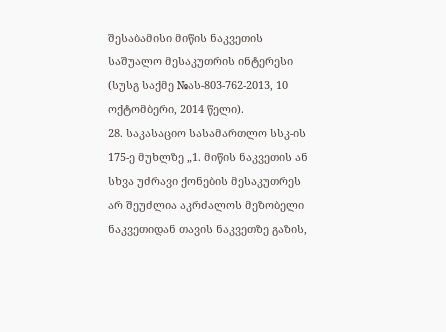შესაბამისი მიწის ნაკვეთის საშუალო მესაკუთრის ინტერესი (სუსგ საქმე №ას-803-762-2013, 10 ოქტომბერი, 2014 წელი).
28. საკასაციო სასამართლო სსკ-ის 175-ე მუხლზე „1. მიწის ნაკვეთის ან სხვა უძრავი ქონების მესაკუთრეს არ შეუძლია აკრძალოს მეზობელი ნაკვეთიდან თავის ნაკვეთზე გაზის,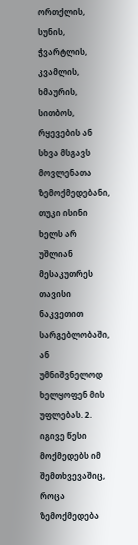ორთქლის, სუნის, ჭვარტლის, კვამლის, ხმაურის, სითბოს, რყევების ან სხვა მსგავს მოვლენათა ზემოქმედებანი, თუკი ისინი ხელს არ უშლიან მესაკუთრეს თავისი ნაკვეთით სარგებლობაში, ან უმნიშვნელოდ ხელყოფენ მის უფლებას. 2. იგივე წესი მოქმედებს იმ შემთხვევაშიც, როცა ზემოქმედება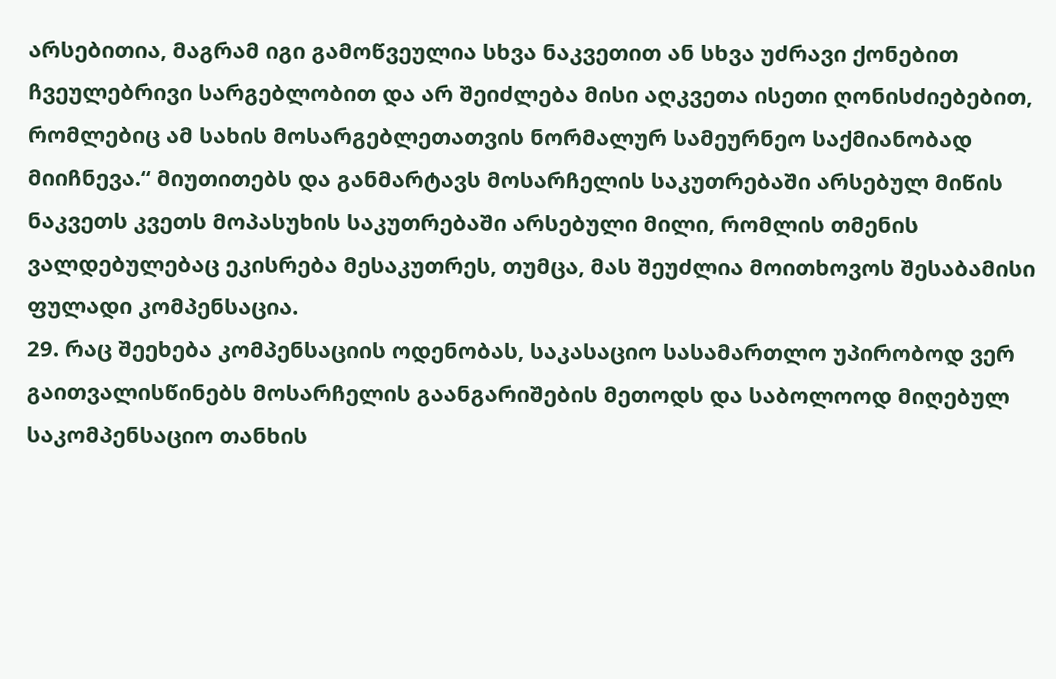არსებითია, მაგრამ იგი გამოწვეულია სხვა ნაკვეთით ან სხვა უძრავი ქონებით ჩვეულებრივი სარგებლობით და არ შეიძლება მისი აღკვეთა ისეთი ღონისძიებებით, რომლებიც ამ სახის მოსარგებლეთათვის ნორმალურ სამეურნეო საქმიანობად მიიჩნევა.“ მიუთითებს და განმარტავს მოსარჩელის საკუთრებაში არსებულ მიწის ნაკვეთს კვეთს მოპასუხის საკუთრებაში არსებული მილი, რომლის თმენის ვალდებულებაც ეკისრება მესაკუთრეს, თუმცა, მას შეუძლია მოითხოვოს შესაბამისი ფულადი კომპენსაცია.
29. რაც შეეხება კომპენსაციის ოდენობას, საკასაციო სასამართლო უპირობოდ ვერ გაითვალისწინებს მოსარჩელის გაანგარიშების მეთოდს და საბოლოოდ მიღებულ საკომპენსაციო თანხის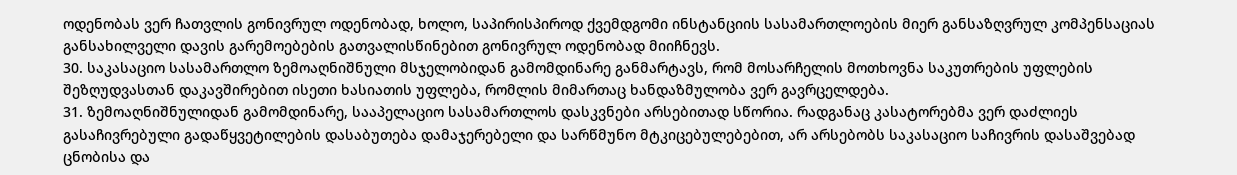ოდენობას ვერ ჩათვლის გონივრულ ოდენობად, ხოლო, საპირისპიროდ ქვემდგომი ინსტანციის სასამართლოების მიერ განსაზღვრულ კომპენსაციას განსახილველი დავის გარემოებების გათვალისწინებით გონივრულ ოდენობად მიიჩნევს.
30. საკასაციო სასამართლო ზემოაღნიშნული მსჯელობიდან გამომდინარე განმარტავს, რომ მოსარჩელის მოთხოვნა საკუთრების უფლების შეზღუდვასთან დაკავშირებით ისეთი ხასიათის უფლება, რომლის მიმართაც ხანდაზმულობა ვერ გავრცელდება.
31. ზემოაღნიშნულიდან გამომდინარე, სააპელაციო სასამართლოს დასკვნები არსებითად სწორია. რადგანაც კასატორებმა ვერ დაძლიეს გასაჩივრებული გადაწყვეტილების დასაბუთება დამაჯერებელი და სარწმუნო მტკიცებულებებით, არ არსებობს საკასაციო საჩივრის დასაშვებად ცნობისა და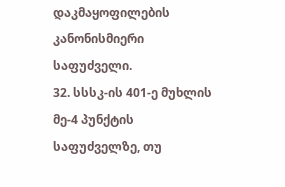დაკმაყოფილების კანონისმიერი საფუძველი.
32. სსსკ-ის 401-ე მუხლის მე-4 პუნქტის საფუძველზე, თუ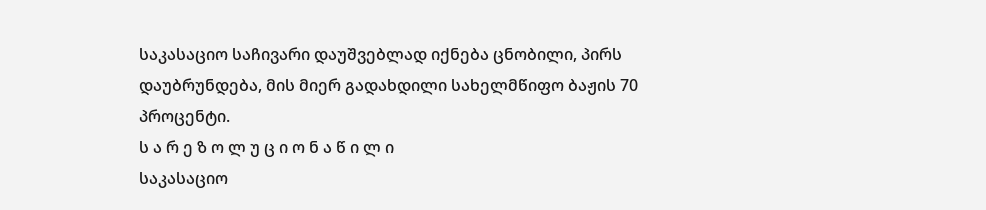საკასაციო საჩივარი დაუშვებლად იქნება ცნობილი, პირს დაუბრუნდება, მის მიერ გადახდილი სახელმწიფო ბაჟის 70 პროცენტი.
ს ა რ ე ზ ო ლ უ ც ი ო ნ ა წ ი ლ ი
საკასაციო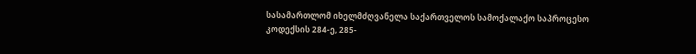სასამართლომ იხელმძღვანელა საქართველოს სამოქალაქო საპროცესო კოდექსის 284-ე, 285-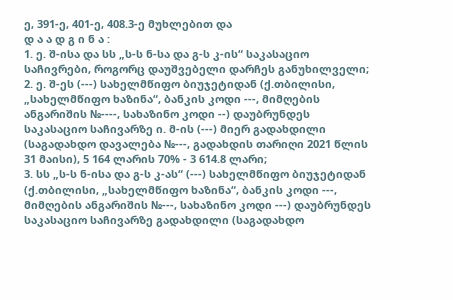ე, 391-ე, 401-ე, 408.3-ე მუხლებით და
დ ა ა დ გ ი ნ ა :
1. ე. შ-ისა და სს „ს-ს ნ-სა და გ-ს კ-ის“ საკასაციო საჩივრები, როგორც დაუშვებელი დარჩეს განუხილველი;
2. ე. შ-ეს (---) სახელმწიფო ბიუჯეტიდან (ქ.თბილისი, „სახელმწიფო ხაზინა“, ბანკის კოდი ---, მიმღების ანგარიშის №----, სახაზინო კოდი --) დაუბრუნდეს საკასაციო საჩივარზე ი. მ-ის (---) მიერ გადახდილი (საგადახდო დავალება №---, გადახდის თარიღი 2021 წლის 31 მაისი), 5 164 ლარის 70% - 3 614.8 ლარი;
3. სს „ს-ს ნ-ისა და გ-ს კ-ას“ (---) სახელმწიფო ბიუჯეტიდან (ქ.თბილისი, „სახელმწიფო ხაზინა“, ბანკის კოდი ---, მიმღების ანგარიშის №---, სახაზინო კოდი ---) დაუბრუნდეს საკასაციო საჩივარზე გადახდილი (საგადახდო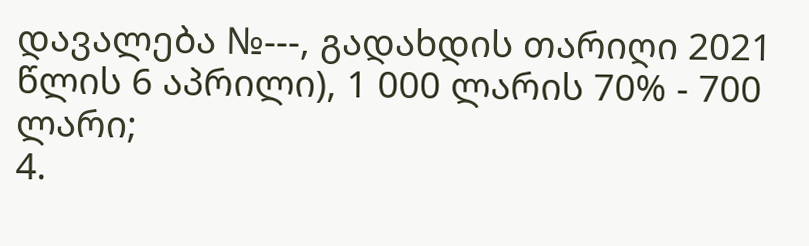დავალება №---, გადახდის თარიღი 2021 წლის 6 აპრილი), 1 000 ლარის 70% - 700 ლარი;
4.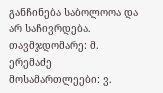განჩინება საბოლოოა და არ საჩივრდება.
თავმჯდომარე: მ. ერემაძე
მოსამართლეები: ვ.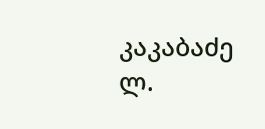კაკაბაძე
ლ.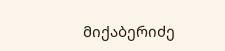მიქაბერიძე